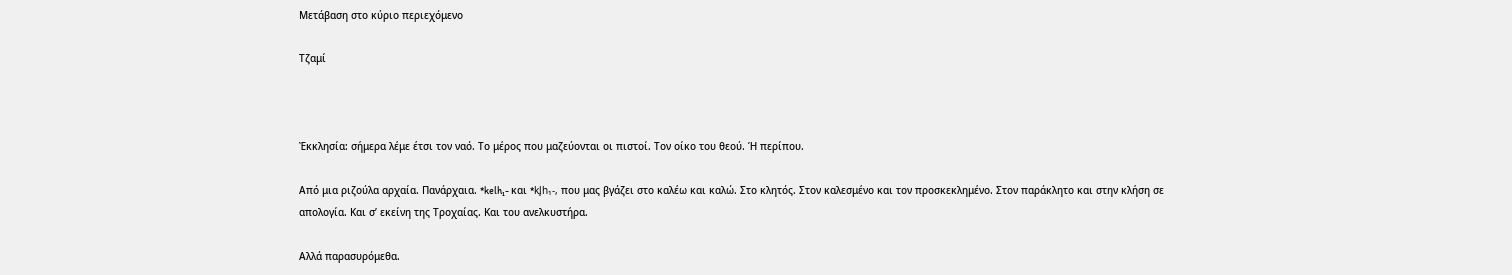Μετάβαση στο κύριο περιεχόμενο

Τζαμί



Ἐκκλησία: σήμερα λέμε έτσι τον ναό. Το μέρος που μαζεύονται οι πιστοί. Τον οίκο του θεού. Ή περίπου.

Από μια ριζούλα αρχαία. Πανάρχαια. *kelh₁- και *kl̥h₁-, που μας βγάζει στο καλέω και καλώ. Στο κλητός. Στον καλεσμένο και τον προσκεκλημένο. Στον παράκλητο και στην κλήση σε απολογία. Και σ’ εκείνη της Τροχαίας. Και του ανελκυστήρα.

Αλλά παρασυρόμεθα.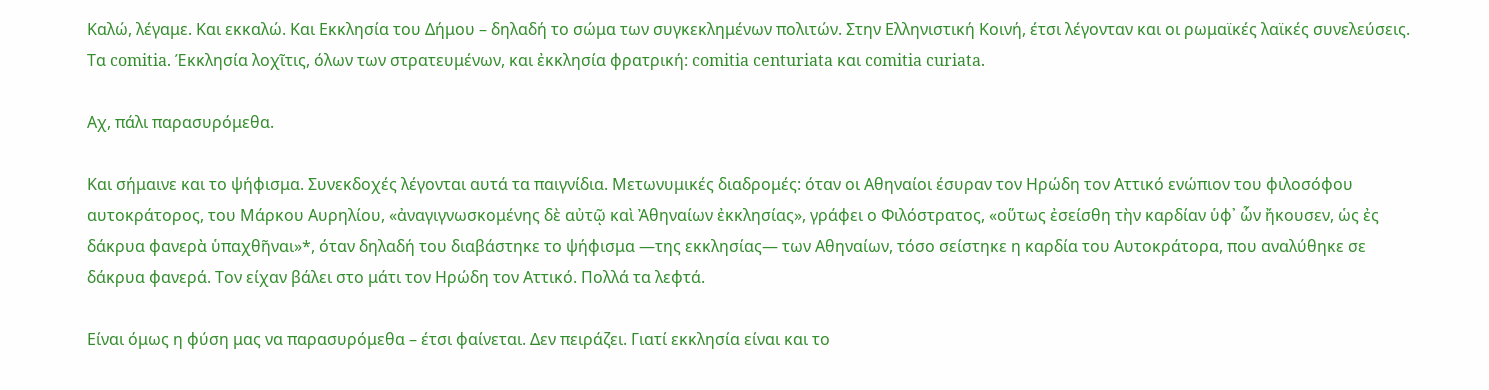Καλώ, λέγαμε. Και εκκαλώ. Και Εκκλησία του Δήμου – δηλαδή το σώμα των συγκεκλημένων πολιτών. Στην Ελληνιστική Κοινή, έτσι λέγονταν και οι ρωμαϊκές λαϊκές συνελεύσεις. Τα comitia. Έκκλησία λοχῖτις, όλων των στρατευμένων, και ἐκκλησία φρατρική: comitia centuriata και comitia curiata.

Αχ, πάλι παρασυρόμεθα.

Και σήμαινε και το ψήφισμα. Συνεκδοχές λέγονται αυτά τα παιγνίδια. Μετωνυμικές διαδρομές: όταν οι Αθηναίοι έσυραν τον Ηρώδη τον Αττικό ενώπιον του φιλοσόφου αυτοκράτορος, του Μάρκου Αυρηλίου, «ἀναγιγνωσκομένης δὲ αὐτῷ καὶ Ἀθηναίων ἐκκλησίας», γράφει ο Φιλόστρατος, «οὕτως ἐσείσθη τὴν καρδίαν ὑφ᾽ ὧν ἤκουσεν, ὡς ἐς δάκρυα φανερὰ ὑπαχθῆναι»*, όταν δηλαδή του διαβάστηκε το ψήφισμα —της εκκλησίας— των Αθηναίων, τόσο σείστηκε η καρδία του Αυτοκράτορα, που αναλύθηκε σε δάκρυα φανερά. Τον είχαν βάλει στο μάτι τον Ηρώδη τον Αττικό. Πολλά τα λεφτά.

Είναι όμως η φύση μας να παρασυρόμεθα – έτσι φαίνεται. Δεν πειράζει. Γιατί εκκλησία είναι και το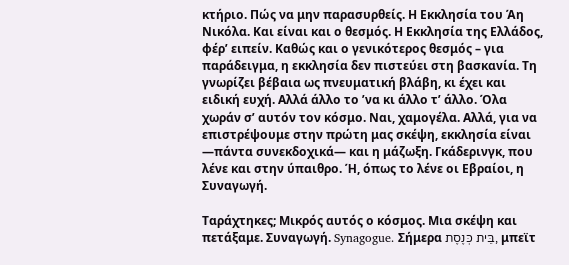κτήριο. Πώς να μην παρασυρθείς. Η Εκκλησία του Άη Νικόλα. Και είναι και ο θεσμός. Η Εκκλησία της Ελλάδος, φέρ’ ειπείν. Καθώς και ο γενικότερος θεσμός – για παράδειγμα, η εκκλησία δεν πιστεύει στη βασκανία. Τη γνωρίζει βέβαια ως πνευματική βλάβη, κι έχει και ειδική ευχή. Αλλά άλλο το ’να κι άλλο τ’ άλλο. Όλα χωράν σ’ αυτόν τον κόσμο. Ναι, χαμογέλα. Αλλά, για να επιστρέψουμε στην πρώτη μας σκέψη, εκκλησία είναι —πάντα συνεκδοχικά— και η μάζωξη. Γκάδερινγκ, που λένε και στην ύπαιθρο. Ή, όπως το λένε οι Εβραίοι, η Συναγωγή.

Ταράχτηκες; Μικρός αυτός ο κόσμος. Μια σκέψη και πετάξαμε. Συναγωγή. Synagogue. Σήμερα בֵּית כְּנֶסֶת, μπεϊτ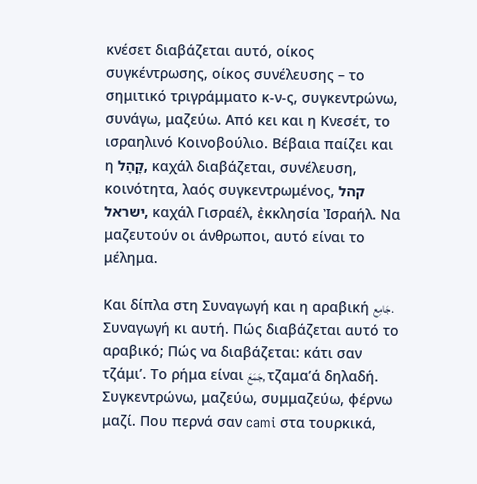κνέσετ διαβάζεται αυτό, οίκος συγκέντρωσης, οίκος συνέλευσης – το σημιτικό τριγράμματο κ-ν-ς, συγκεντρώνω, συνάγω, μαζεύω. Από κει και η Κνεσέτ, το ισραηλινό Κοινοβούλιο. Βέβαια παίζει και η קָהָל, καχάλ διαβάζεται, συνέλευση, κοινότητα, λαός συγκεντρωμένος, קהל ישראל, καχάλ Γισραέλ, ἐκκλησία Ἰσραήλ. Να μαζευτούν οι άνθρωποι, αυτό είναι το μέλημα.

Και δίπλα στη Συναγωγή και η αραβική جَامِع. Συναγωγή κι αυτή. Πώς διαβάζεται αυτό το αραβικό; Πώς να διαβάζεται: κάτι σαν τζάμι’. Το ρήμα είναι جَمَعَ, τζαμα’ά δηλαδή. Συγκεντρώνω, μαζεύω, συμμαζεύω, φέρνω μαζί. Που περνά σαν cami στα τουρκικά,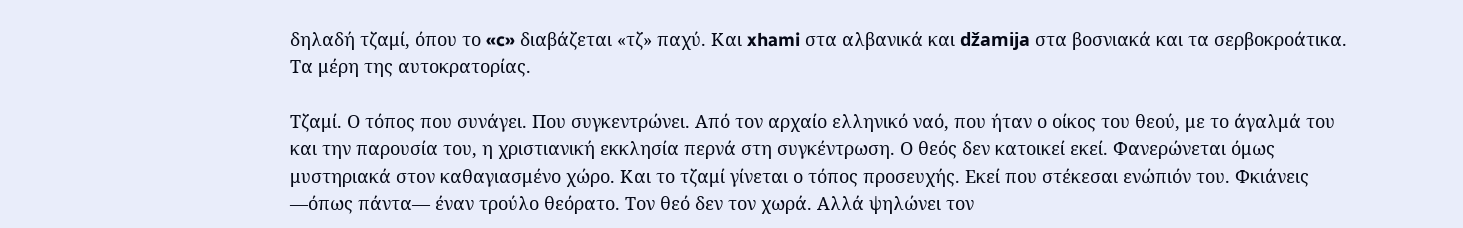δηλαδή τζαμί, όπου το «c» διαβάζεται «τζ» παχύ. Και xhami στα αλβανικά και džamija στα βοσνιακά και τα σερβοκροάτικα. Τα μέρη της αυτοκρατορίας.

Τζαμί. Ο τόπος που συνάγει. Που συγκεντρώνει. Από τον αρχαίο ελληνικό ναό, που ήταν ο οίκος του θεού, με το άγαλμά του και την παρουσία του, η χριστιανική εκκλησία περνά στη συγκέντρωση. Ο θεός δεν κατοικεί εκεί. Φανερώνεται όμως μυστηριακά στον καθαγιασμένο χώρο. Και το τζαμί γίνεται ο τόπος προσευχής. Εκεί που στέκεσαι ενώπιόν του. Φκιάνεις —όπως πάντα— έναν τρούλο θεόρατο. Τον θεό δεν τον χωρά. Αλλά ψηλώνει τον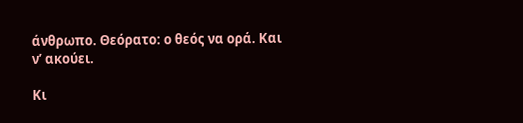άνθρωπο. Θεόρατο: ο θεός να ορά. Και ν’ ακούει.

Κι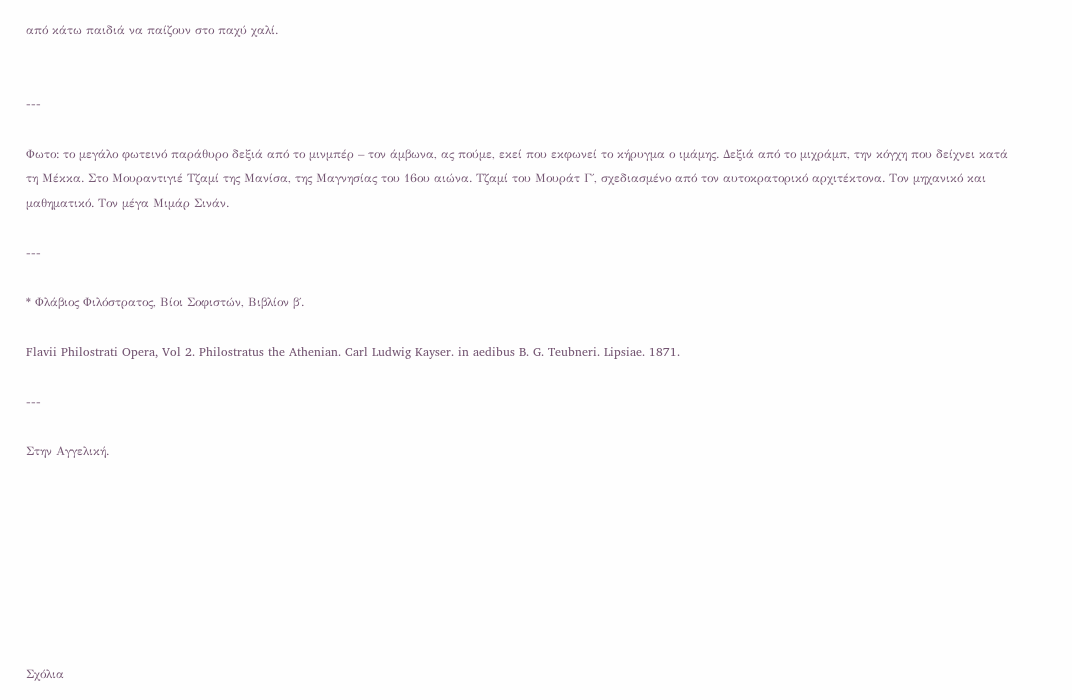από κάτω παιδιά να παίζουν στο παχύ χαλί.


---

Φωτο: το μεγάλο φωτεινό παράθυρο δεξιά από το μινμπέρ – τον άμβωνα, ας πούμε, εκεί που εκφωνεί το κήρυγμα ο ιμάμης. Δεξιά από το μιχράμπ, την κόγχη που δείχνει κατά τη Μέκκα. Στο Μουραντιγιέ Τζαμί της Μανίσα, της Μαγνησίας του 16ου αιώνα. Τζαμί του Μουράτ Γ΄, σχεδιασμένο από τον αυτοκρατορικό αρχιτέκτονα. Τον μηχανικό και μαθηματικό. Τον μέγα Μιμάρ Σινάν.

---

* Φλάβιος Φιλόστρατος, Βίοι Σοφιστών, Βιβλίον β΄.

Flavii Philostrati Opera, Vol 2. Philostratus the Athenian. Carl Ludwig Kayser. in aedibus B. G. Teubneri. Lipsiae. 1871.

---

Στην Αγγελική.








Σχόλια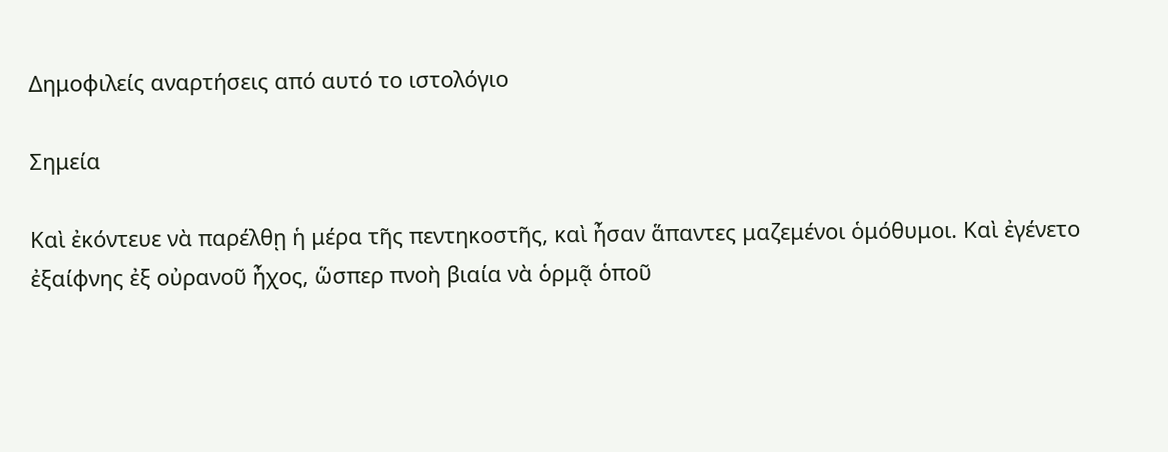Δημοφιλείς αναρτήσεις από αυτό το ιστολόγιο

Σημεία

Καὶ ἐκόντευε νὰ παρέλθῃ ἡ μέρα τῆς πεντηκοστῆς, καὶ ἦσαν ἅπαντες μαζεμένοι ὁμόθυμοι. Καὶ ἐγένετο ἐξαίφνης ἐξ οὐρανοῦ ἦχος, ὥσπερ πνοὴ βιαία νὰ ὁρμᾷ ὁποῦ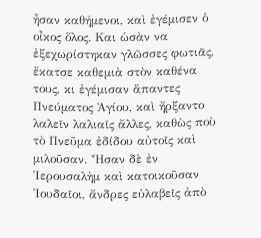ἦσαν καθήμενοι, καὶ ἐγέμισεν ὁ οἶκος ὅλος. Και ὡσὰν να ἐξεχωρίστηκαν γλῶσσες φωτιᾶς, ἔκατσε καθεμιὰ στὸν καθένα τους, κι ἐγέμισαν ἅπαντες Πνεύματος Ἁγίου, καὶ ἤρξαντο λαλεῖν λαλιαῖς ἄλλες, καθὼς ποὺ τὸ Πνεῦμα ἐδίδου αὐτοῖς καὶ μιλοῦσαν. Ἦσαν δὲ ἐν Ἱερουσαλὴμ καὶ κατοικοῦσαν Ἰουδαῖοι, ἄνδρες εὐλαβεῖς ἀπὸ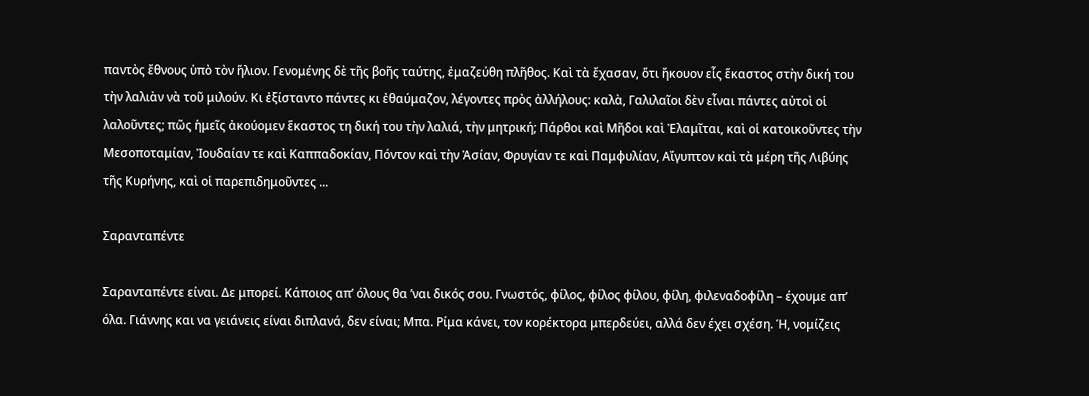παντὸς ἔθνους ὑπὸ τὸν ἥλιον. Γενομένης δὲ τῆς βοῆς ταύτης, ἐμαζεύθη πλῆθος. Καὶ τὰ ἔχασαν, ὅτι ἤκουον εἷς ἕκαστος στὴν δική του τὴν λαλιὰν νὰ τοῦ μιλούν. Κι ἐξίσταντο πάντες κι ἐθαύμαζον, λέγοντες πρὸς ἀλλήλους: καλὰ, Γαλιλαῖοι δὲν εἶναι πάντες αὐτοὶ οἱ λαλοῦντες; πῶς ἡμεῖς ἀκούομεν ἕκαστος τη δική του τὴν λαλιά, τὴν μητρική; Πάρθοι καὶ Μῆδοι καὶ Ἐλαμῖται, καὶ οἱ κατοικοῦντες τὴν Μεσοποταμίαν, Ἰουδαίαν τε καὶ Καππαδοκίαν, Πόντον καὶ τὴν Ἀσίαν, Φρυγίαν τε καὶ Παμφυλίαν, Αἴγυπτον καὶ τὰ μέρη τῆς Λιβύης τῆς Κυρήνης, καὶ οἱ παρεπιδημοῦντες ...

Σαρανταπέντε

Σαρανταπέντε είναι. Δε μπορεί. Κάποιος απ’ όλους θα ’ναι δικός σου. Γνωστός, φίλος, φίλος φίλου, φίλη, φιλεναδοφίλη – έχουμε απ’ όλα. Γιάννης και να γειάνεις είναι διπλανά, δεν είναι; Μπα. Ρίμα κάνει, τον κορέκτορα μπερδεύει, αλλά δεν έχει σχέση. Ή, νομίζεις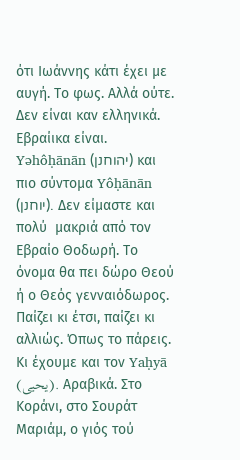ότι Ιωάννης κάτι έχει με αυγή. Το φως. Αλλά ούτε. Δεν είναι καν ελληνικά. Εβραίικα είναι. Yəhôḥānān (יהוחנן) και πιο σύντομα Yôḥānān (יוחנן). Δεν είμαστε και πολύ  μακριά από τον Εβραίο Θοδωρή. Το όνομα θα πει δώρο Θεού ή ο Θεός γενναιόδωρος. Παίζει κι έτσι, παίζει κι αλλιώς. Όπως το πάρεις. Κι έχουμε και τον Yaḥyā (يحيى). Αραβικά. Στο Κοράνι, στο Σουράτ Μαριάμ, ο γιός τού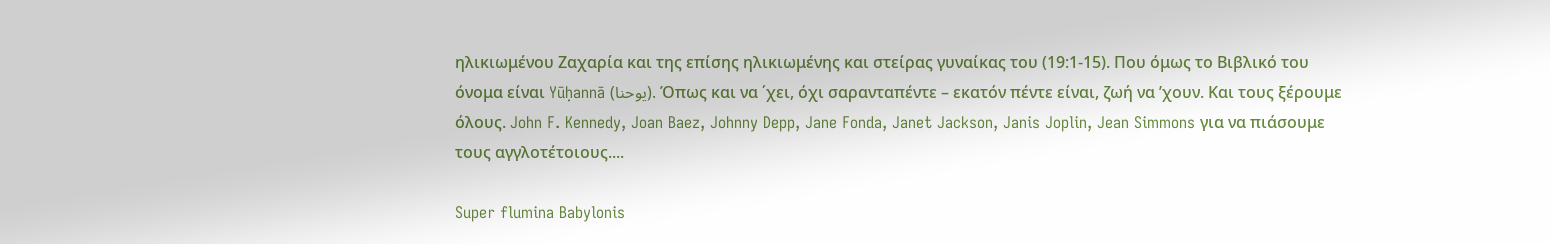ηλικιωμένου Ζαχαρία και της επίσης ηλικιωμένης και στείρας γυναίκας του (19:1-15). Που όμως το Βιβλικό του όνομα είναι Yūḥannā (يوحنا). Όπως και να ΄χει, όχι σαρανταπέντε – εκατόν πέντε είναι, ζωή να ’χουν. Και τους ξέρουμε όλους. John F. Kennedy, Joan Baez, Johnny Depp, Jane Fonda, Janet Jackson, Janis Joplin, Jean Simmons για να πιάσουμε τους αγγλοτέτοιους....

Super flumina Babylonis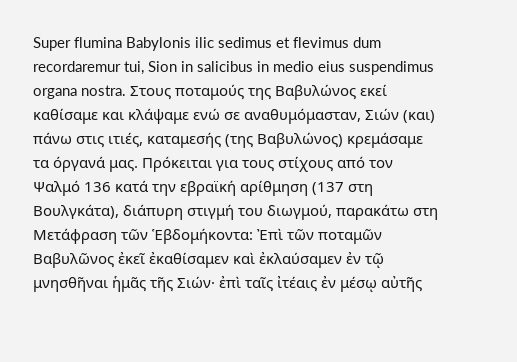Super flumina Babylonis ilic sedimus et flevimus dum recordaremur tui, Sion in salicibus in medio eius suspendimus organa nostra. Στους ποταμούς της Βαβυλώνος εκεί καθίσαμε και κλάψαμε ενώ σε αναθυμόμασταν, Σιών (και) πάνω στις ιτιές, καταμεσής (της Βαβυλώνος) κρεμάσαμε τα όργανά μας. Πρόκειται για τους στίχους από τον Ψαλμό 136 κατά την εβραϊκή αρίθμηση (137 στη Βουλγκάτα), διάπυρη στιγμή του διωγμού, παρακάτω στη Μετάφραση τῶν Ἑβδομήκοντα: Ἐπὶ τῶν ποταμῶν Βαβυλῶνος ἐκεῖ ἐκαθίσαμεν καὶ ἐκλαύσαμεν ἐν τῷ μνησθῆναι ἡμᾶς τῆς Σιών· ἐπὶ ταῖς ἰτέαις ἐν μέσῳ αὐτῆς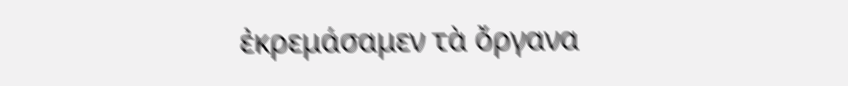ἐκρεμάσαμεν τὰ ὄργανα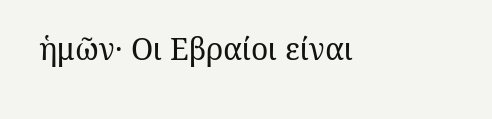ἡμῶν· Οι Εβραίοι είναι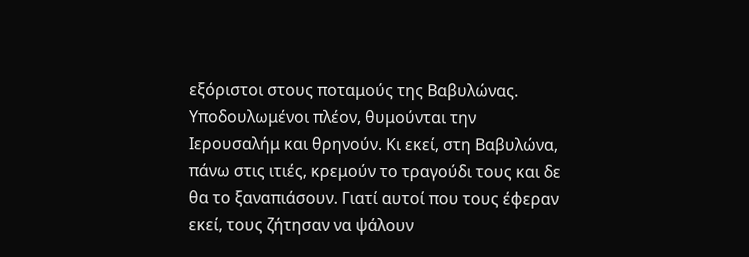εξόριστοι στους ποταμούς της Βαβυλώνας. Υποδουλωμένοι πλέον, θυμούνται την Ιερουσαλήμ και θρηνούν. Κι εκεί, στη Βαβυλώνα, πάνω στις ιτιές, κρεμούν το τραγούδι τους και δε θα το ξαναπιάσουν. Γιατί αυτοί που τους έφεραν εκεί, τους ζήτησαν να ψάλουν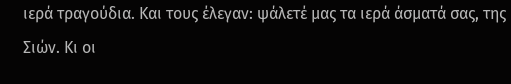ιερά τραγούδια. Και τους έλεγαν: ψάλετέ μας τα ιερά άσματά σας, της Σιών. Κι οι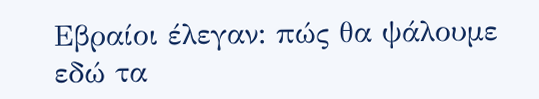Εβραίοι έλεγαν: πώς θα ψάλουμε εδώ τα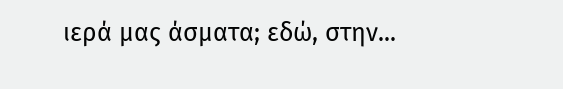ιερά μας άσματα; εδώ, στην...